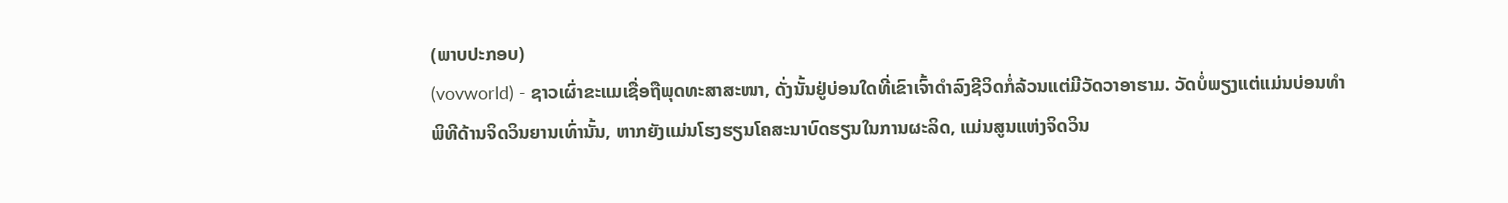(ພາບປະກອບ)
(vovworld) - ຊາວເຜົ່າຂະແມເຊື່ອຖືພຸດທະສາສະໜາ, ດັ່ງນັ້ນຢູ່ບ່ອນໃດທີ່ເຂົາເຈົ້າດຳລົງຊີວິດກໍ່ລ້ວນແຕ່ມີວັດວາອາຮາມ. ວັດບໍ່ພຽງແຕ່ແມ່ນບ່ອນທຳພິທີດ້ານຈິດວິນຍານເທົ່ານັ້ນ, ຫາກຍັງແມ່ນໂຮງຮຽນໂຄສະນາບົດຮຽນໃນການຜະລິດ, ແມ່ນສູນແຫ່ງຈິດວິນ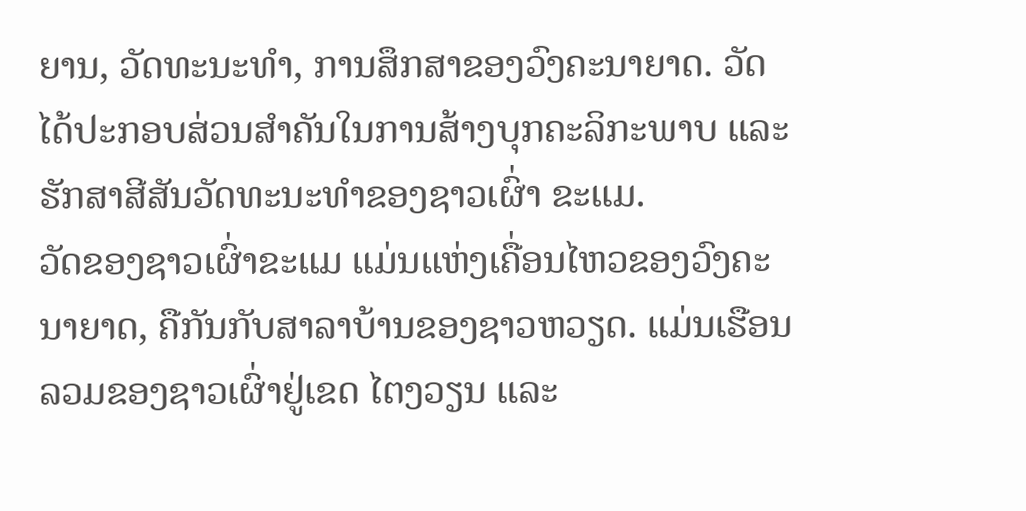ຍານ, ວັດທະນະທຳ, ການສຶກສາຂອງວົງຄະນາຍາດ. ວັດໄດ້ປະກອບສ່ວນສຳຄັນໃນການສ້າງບຸກຄະລິກະພາບ ແລະ ຮັກສາສີສັນວັດທະນະທຳຂອງຊາວເຜົ່າ ຂະແມ.
ວັດຂອງຊາວເຜົ່າຂະແມ ແມ່ນແຫ່ງເຄື່ອນໄຫວຂອງວົງຄະນາຍາດ, ຄືກັນກັບສາລາບ້ານຂອງຊາວຫວຽດ. ແມ່ນເຮືອນລວມຂອງຊາວເຜົ່າຢູ່ເຂດ ໄຕງວຽນ ແລະ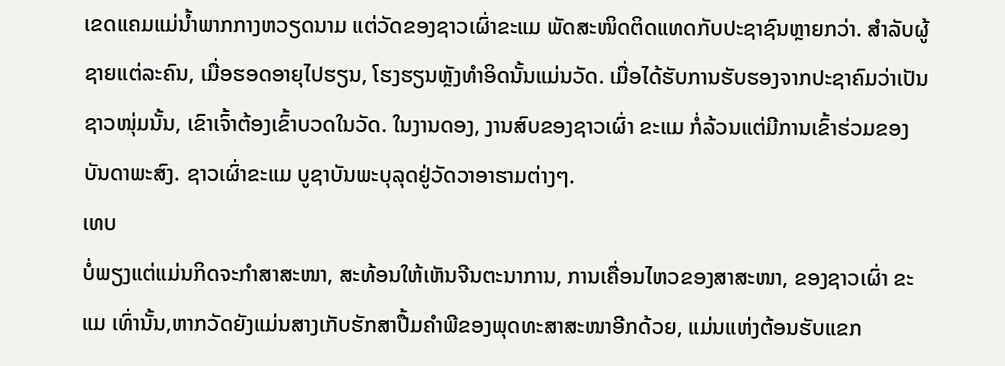ເຂດແຄມແມ່ນ້ຳພາກກາງຫວຽດນາມ ແຕ່ວັດຂອງຊາວເຜົ່າຂະແມ ພັດສະໜິດຕິດແທດກັບປະຊາຊົນຫຼາຍກວ່າ. ສຳລັບຜູ້ຊາຍແຕ່ລະຄົນ, ເມື່ອຮອດອາຍຸໄປຮຽນ, ໂຮງຮຽນຫຼັງທຳອິດນັ້ນແມ່ນວັດ. ເມື່ອໄດ້ຮັບການຮັບຮອງຈາກປະຊາຄົມວ່າເປັນຊາວໜຸ່ມນັ້ນ, ເຂົາເຈົ້າຕ້ອງເຂົ້າບວດໃນວັດ. ໃນງານດອງ, ງານສົບຂອງຊາວເຜົ່າ ຂະແມ ກໍ່ລ້ວນແຕ່ມີການເຂົ້າຮ່ວມຂອງບັນດາພະສົງ. ຊາວເຜົ່າຂະແມ ບູຊາບັນພະບຸລຸດຢູ່ວັດວາອາຮາມຕ່າງໆ.
ເທບ
ບໍ່ພຽງແຕ່ແມ່ນກິດຈະກຳສາສະໜາ, ສະທ້ອນໃຫ້ເຫັນຈີນຕະນາການ, ການເຄື່ອນໄຫວຂອງສາສະໜາ, ຂອງຊາວເຜົ່າ ຂະແມ ເທົ່ານັ້ນ,ຫາກວັດຍັງແມ່ນສາງເກັບຮັກສາປື້ມຄຳພີຂອງພຸດທະສາສະໜາອີກດ້ວຍ, ແມ່ນແຫ່ງຕ້ອນຮັບແຂກ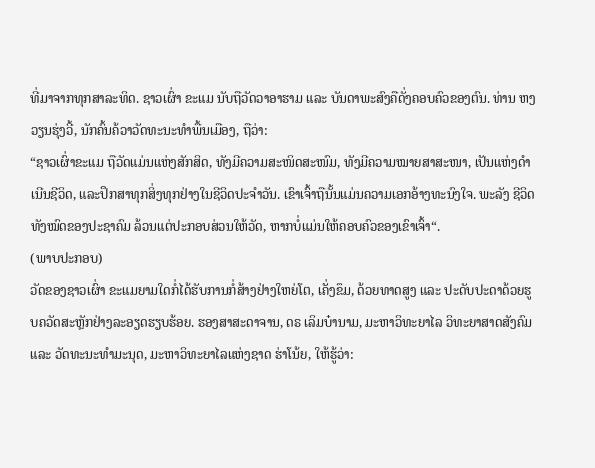ທີ່ມາຈາກທຸກສາລະທິດ. ຊາວເຜົ່າ ຂະແມ ນັບຖືວັດວາອາຮາມ ແລະ ບັນດາພະສົງຄືດັ່ງຄອບຄົວຂອງຕົນ. ທ່ານ ຫງວຽນຮຸ່ງວີ້, ນັກຄົ້ນຄ້ວາວັດທະນະທຳພື້ນເມືອງ, ຖືວ່າ:
“ຊາວເຜົ່າຂະແມ ຖືວັດແມ່ນແຫ່ງສັກສິດ, ທັງມີຄວາມສະໜິດສະໜົມ, ທັງມີຄວາມໝາຍສາສະໜາ, ເປັນແຫ່ງດຳເນີນຊີວິດ, ແລະປຶກສາທຸກສິ່ງທຸກຢ່າງໃນຊີວິດປະຈຳວັນ. ເຂົາເຈົ້າຖືນັ້ນແມ່ນຄວາມເອກອ້າງທະນົງໃຈ. ພະລັງ ຊີວິດທັງໝົດຂອງປະຊາຄົມ ລ້ວນແຕ່ປະກອບສ່ວນໃຫ້ວັດ, ຫາກບໍ່ແມ່ນໃຫ້ຄອບຄົວຂອງເຂົາເຈົ້າ“.
(ພາບປະກອບ)
ວັດຂອງຊາວເຜົ່າ ຂະແມຍາມໃດກໍ່ໄດ້ຮັບການກໍ່ສ້າງຢ່າງໃຫຍ່ໂຕ, ເຄັ່ງຂຶມ, ດ້ວຍທາດສູງ ແລະ ປະດັບປະດາດ້ວຍຮູບຄວັດສະຫຼັກຢ່າງລະອຽດຮຽບຮ້ອຍ. ຮອງສາສະດາຈານ, ດຣ ເລິມບ໋ານາມ, ມະຫາວິທະຍາໄລ ວິທະຍາສາດສັງຄົມ ແລະ ວັດທະນະທຳມະນຸດ, ມະຫາວິທະຍາໄລແຫ່ງຊາດ ຮ່າໂນ້ຍ, ໃຫ້ຮູ້ວ່າ: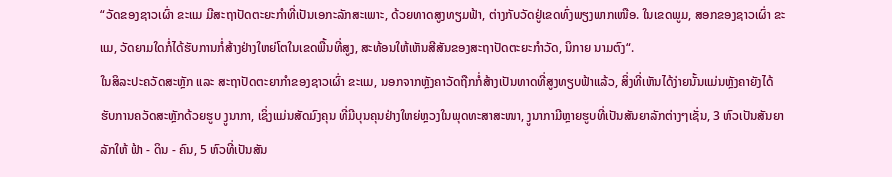“ວັດຂອງຊາວເຜົ່າ ຂະແມ ມີສະຖາປັດຕະຍະກຳທີ່ເປັນເອກະລັກສະເພາະ, ດ້ວຍທາດສູງທຽມຟ້າ, ຕ່າງກັບວັດຢູ່ເຂດທົ່ງພຽງພາກເໜືອ. ໃນເຂດພູມ, ສອກຂອງຊາວເຜົ່າ ຂະແມ, ວັດຍາມໃດກໍ່ໄດ້ຮັບການກໍ່ສ້າງຢ່າງໃຫຍ່ໂຕໃນເຂດພື້ນທີ່ສູງ, ສະທ້ອນໃຫ້ເຫັນສີສັນຂອງສະຖາປັດຕະຍະກຳວັດ, ນິກາຍ ນາມຕົງ“.
ໃນສິລະປະຄວັດສະຫຼັກ ແລະ ສະຖາປັດຕະຍາກຳຂອງຊາວເຜົ່າ ຂະແມ, ນອກຈາກຫຼັງຄາວັດຖືກກໍ່ສ້າງເປັນທາດທີ່ສູງທຽບຟ້າແລ້ວ, ສິ່ງທີ່ເຫັນໄດ້ງ່າຍນັ້ນແມ່ນຫຼັງຄາຍັງໄດ້ຮັບການຄວັດສະຫຼັກດ້ວຍຮູບ ງູນາກາ, ເຊິ່ງແມ່ນສັດມົງຄຸນ ທີ່ມີບຸນຄຸນຢ່າງໃຫຍ່ຫຼວງໃນພຸດທະສາສະໜາ, ງູນາກາມີຫຼາຍຮູບທີ່ເປັນສັນຍາລັກຕ່າງໆເຊັ່ນ, 3 ຫົວເປັນສັນຍາລັກໃຫ້ ຟ້າ - ດິນ - ຄົນ, 5 ຫົວທີ່ເປັນສັນ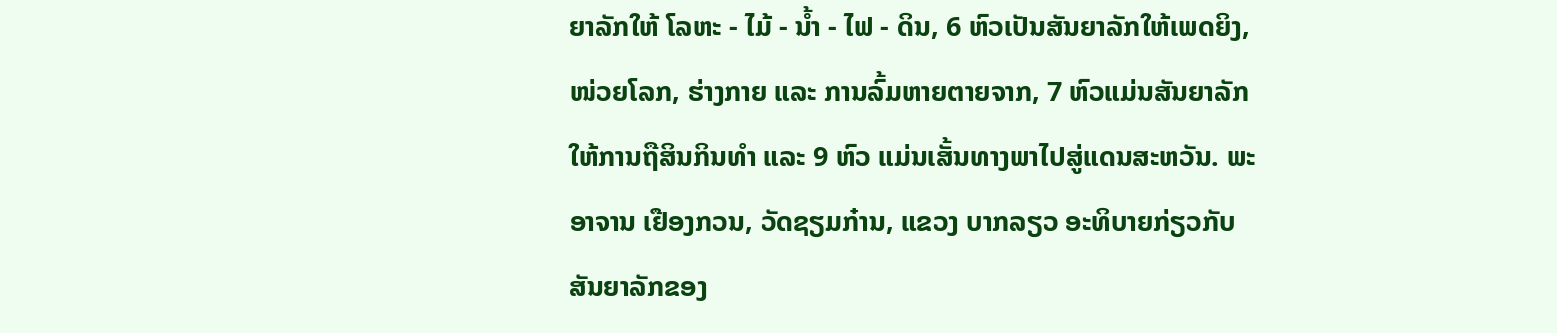ຍາລັກໃຫ້ ໂລຫະ - ໄມ້ - ນ້ຳ - ໄຟ - ດິນ, 6 ຫົວເປັນສັນຍາລັກໃຫ້ເພດຍິງ, ໜ່ວຍໂລກ, ຮ່າງກາຍ ແລະ ການລົ້ມຫາຍຕາຍຈາກ, 7 ຫົວແມ່ນສັນຍາລັກໃຫ້ການຖືສິນກິນທໍາ ແລະ 9 ຫົວ ແມ່ນເສັ້ນທາງພາໄປສູ່ແດນສະຫວັນ. ພະອາຈານ ເຢືອງກວນ, ວັດຊຽມກ໋ານ, ແຂວງ ບາກລຽວ ອະທິບາຍກ່ຽວກັບສັນຍາລັກຂອງ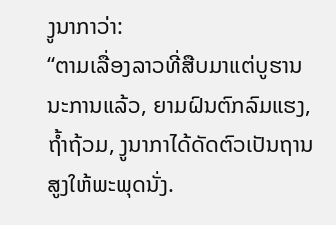ງູນາກາວ່າ:
“ຕາມເລື່ອງລາວທີ່ສືບມາແຕ່ບູຮານນະການແລ້ວ, ຍາມຝົນຕົກລົມແຮງ, ຖ້ຳຖ້ວມ, ງູນາກາໄດ້ດັດຕົວເປັນຖານສູງໃຫ້ພະພຸດນັ່ງ.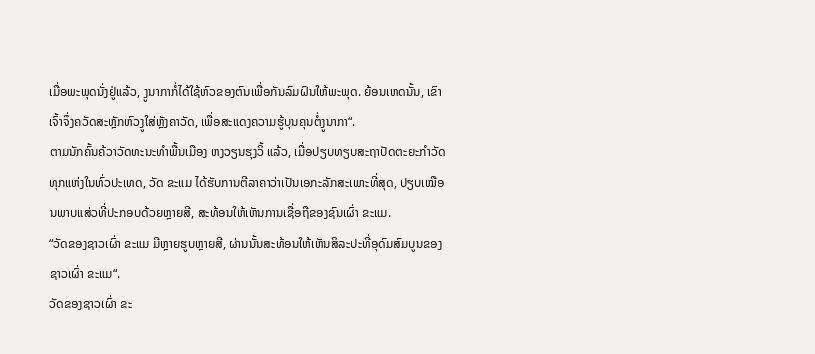ເມື່ອພະພຸດນັ່ງຢູ່ແລ້ວ, ງູນາກາກໍ່ໄດ້ໃຊ້ຫົວຂອງຕົນເພື່ອກັນລົມຝົນໃຫ້ພະພຸດ. ຍ້ອນເຫດນັ້ນ, ເຂົາເຈົ້າຈຶ່ງຄວັດສະຫຼັກຫົວງູໃສ່ຫຼັງຄາວັດ, ເພື່ອສະແດງຄວາມຮູ້ບຸນຄຸນຕໍ່ງູນາກາ“.
ຕາມນັກຄົ້ນຄ້ວາວັດທະນະທຳພື້ນເມືອງ ຫງວຽນຮຸງວິ້ ແລ້ວ, ເມື່ອປຽບທຽບສະຖາປັດຕະຍະກຳວັດທຸກແຫ່ງໃນທົ່ວປະເທດ, ວັດ ຂະແມ ໄດ້ຮັບການຕີລາຄາວ່າເປັນເອກະລັກສະເພາະທີ່ສຸດ, ປຽບເໝືອນພາບແສ່ວທີ່ປະກອບດ້ວຍຫຼາຍສີ, ສະທ້ອນໃຫ້ເຫັນການເຊື່ອຖືຂອງຊົນເຜົ່າ ຂະແມ.
“ວັດຂອງຊາວເຜົ່າ ຂະແມ ມີຫຼາຍຮູບຫຼາຍສີ, ຜ່ານນັ້ນສະທ້ອນໃຫ້ເຫັນສິລະປະທີ່ອຸດົມສົມບູນຂອງຊາວເຜົ່າ ຂະແມ“.
ວັດຂອງຊາວເຜົ່າ ຂະ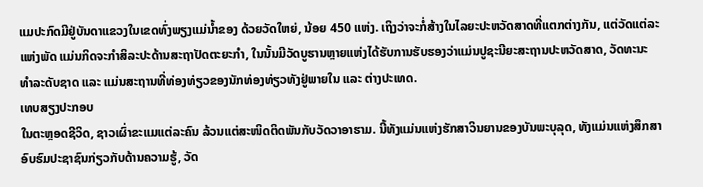ແມປະກົດມີຢູ່ບັນດາແຂວງໃນເຂດທົ່ງພຽງແມ່ນ້ຳຂອງ ດ້ວຍວັດໃຫຍ່, ນ້ອຍ 450 ແຫ່ງ. ເຖິງວ່າຈະກໍ່ສ້າງໃນໄລຍະປະຫວັດສາດທີ່ແຕກຕ່າງກັນ, ແຕ່ວັດແຕ່ລະແຫ່ງພັດ ແມ່ນກິດຈະກຳສິລະປະດ້ານສະຖາປັດຕະຍະກຳ, ໃນນັ້ນມີວັດບູຮານຫຼາຍແຫ່ງໄດ້ຮັບການຮັບຮອງວ່າແມ່ນປູຊະນີຍະສະຖານປະຫວັດສາດ, ວັດທະນະທຳລະດັບຊາດ ແລະ ແມ່ນສະຖານທີ່ທ່ອງທ່ຽວຂອງນັກທ່ອງທ່ຽວທັງຢູ່ພາຍໃນ ແລະ ຕ່າງປະເທດ.
ເທບສຽງປະກອບ
ໃນຕະຫຼອດຊີວິດ, ຊາວເຜົ່າຂະແມແຕ່ລະຄົນ ລ້ວນແຕ່ສະໜິດຕິດພັນກັບວັດວາອາຮາມ. ນີ້ທັງແມ່ນແຫ່ງຮັກສາວິນຍານຂອງບັນພະບຸລຸດ, ທັງແມ່ນແຫ່ງສຶກສາອົບຮົມປະຊາຊົນກ່ຽວກັບດ້ານຄວາມຮູ້, ວັດ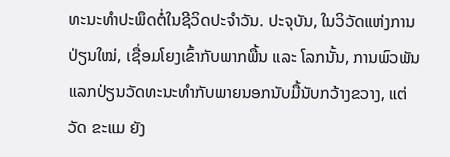ທະນະທຳປະພຶດຕໍ່ໃນຊີວິດປະຈຳວັນ. ປະຈຸບັນ, ໃນວິວັດແຫ່ງການປ່ຽນໃໝ່, ເຊື່ອມໂຍງເຂົ້າກັບພາກພື້ນ ແລະ ໂລກນັ້ນ, ການພົວພັນແລກປ່ຽນວັດທະນະທຳກັບພາຍນອກນັບມື້ນັບກວ້າງຂວາງ, ແຕ່ວັດ ຂະແມ ຍັງ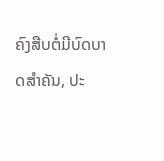ຄົງສືບຕໍ່ມີບົດບາດສຳຄັນ, ປະ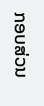ກອບສ່ວນ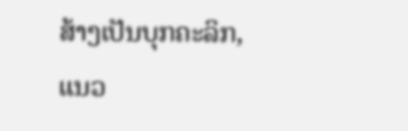ສ້າງເປັນບຸກຄະລິກ, ແນວ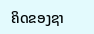ຄິດຂອງຊາ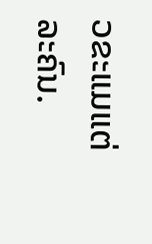ວຂະແມແຕ່ລະຄົນ.